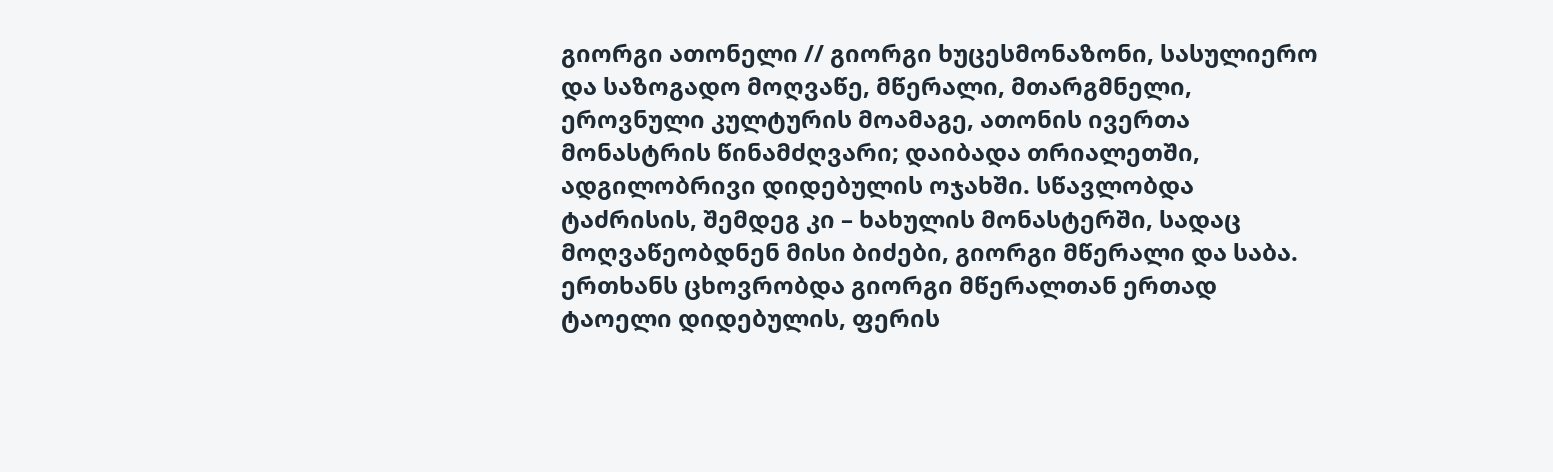გიორგი ათონელი // გიორგი ხუცესმონაზონი, სასულიერო და საზოგადო მოღვაწე, მწერალი, მთარგმნელი, ეროვნული კულტურის მოამაგე, ათონის ივერთა მონასტრის წინამძღვარი; დაიბადა თრიალეთში, ადგილობრივი დიდებულის ოჯახში. სწავლობდა ტაძრისის, შემდეგ კი – ხახულის მონასტერში, სადაც მოღვაწეობდნენ მისი ბიძები, გიორგი მწერალი და საბა. ერთხანს ცხოვრობდა გიორგი მწერალთან ერთად ტაოელი დიდებულის, ფერის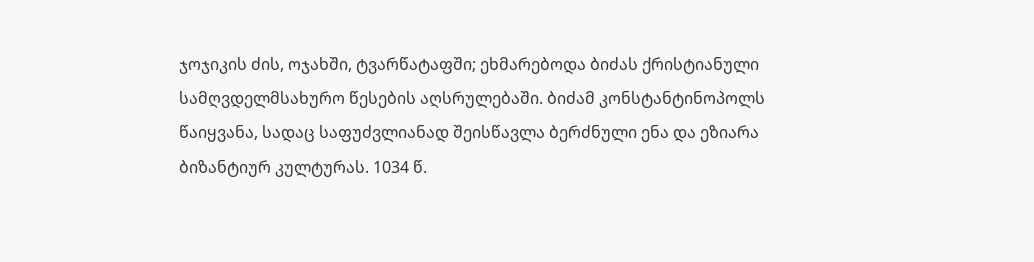ჯოჯიკის ძის, ოჯახში, ტვარწატაფში; ეხმარებოდა ბიძას ქრისტიანული სამღვდელმსახურო წესების აღსრულებაში. ბიძამ კონსტანტინოპოლს წაიყვანა, სადაც საფუძვლიანად შეისწავლა ბერძნული ენა და ეზიარა ბიზანტიურ კულტურას. 1034 წ.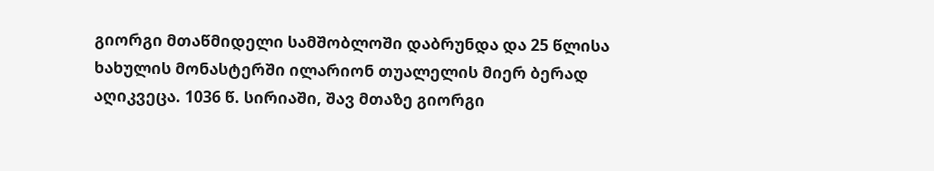გიორგი მთაწმიდელი სამშობლოში დაბრუნდა და 25 წლისა ხახულის მონასტერში ილარიონ თუალელის მიერ ბერად აღიკვეცა. 1036 წ. სირიაში, შავ მთაზე გიორგი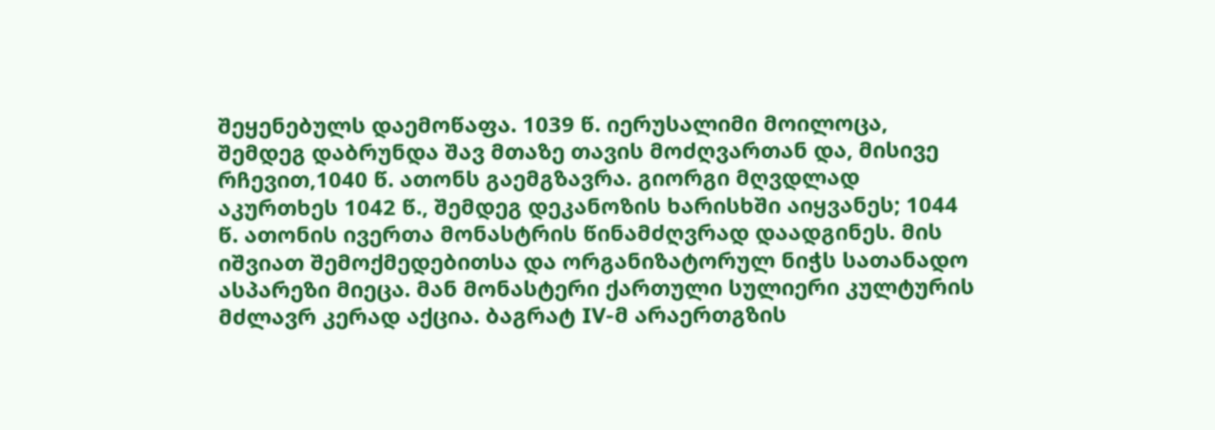შეყენებულს დაემოწაფა. 1039 წ. იერუსალიმი მოილოცა, შემდეგ დაბრუნდა შავ მთაზე თავის მოძღვართან და, მისივე რჩევით,1040 წ. ათონს გაემგზავრა. გიორგი მღვდლად აკურთხეს 1042 წ., შემდეგ დეკანოზის ხარისხში აიყვანეს; 1044 წ. ათონის ივერთა მონასტრის წინამძღვრად დაადგინეს. მის იშვიათ შემოქმედებითსა და ორგანიზატორულ ნიჭს სათანადო ასპარეზი მიეცა. მან მონასტერი ქართული სულიერი კულტურის მძლავრ კერად აქცია. ბაგრატ IV-მ არაერთგზის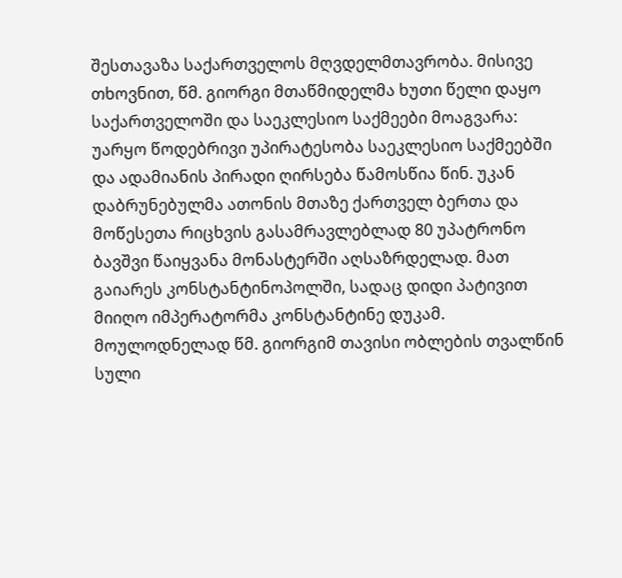შესთავაზა საქართველოს მღვდელმთავრობა. მისივე თხოვნით, წმ. გიორგი მთაწმიდელმა ხუთი წელი დაყო საქართველოში და საეკლესიო საქმეები მოაგვარა: უარყო წოდებრივი უპირატესობა საეკლესიო საქმეებში და ადამიანის პირადი ღირსება წამოსწია წინ. უკან დაბრუნებულმა ათონის მთაზე ქართველ ბერთა და მოწესეთა რიცხვის გასამრავლებლად 80 უპატრონო ბავშვი წაიყვანა მონასტერში აღსაზრდელად. მათ გაიარეს კონსტანტინოპოლში, სადაც დიდი პატივით მიიღო იმპერატორმა კონსტანტინე დუკამ. მოულოდნელად წმ. გიორგიმ თავისი ობლების თვალწინ სული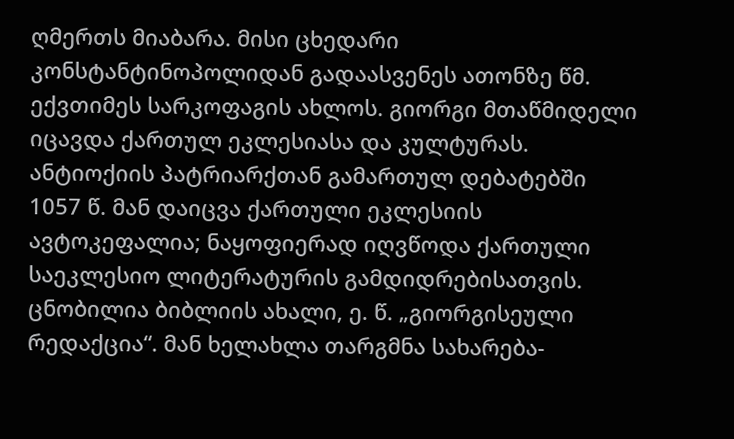ღმერთს მიაბარა. მისი ცხედარი კონსტანტინოპოლიდან გადაასვენეს ათონზე წმ. ექვთიმეს სარკოფაგის ახლოს. გიორგი მთაწმიდელი იცავდა ქართულ ეკლესიასა და კულტურას. ანტიოქიის პატრიარქთან გამართულ დებატებში 1057 წ. მან დაიცვა ქართული ეკლესიის ავტოკეფალია; ნაყოფიერად იღვწოდა ქართული საეკლესიო ლიტერატურის გამდიდრებისათვის. ცნობილია ბიბლიის ახალი, ე. წ. „გიორგისეული რედაქცია“. მან ხელახლა თარგმნა სახარება-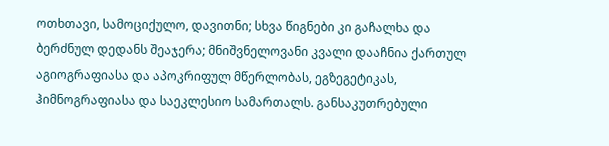ოთხთავი, სამოციქულო, დავითნი; სხვა წიგნები კი გაჩალხა და ბერძნულ დედანს შეაჯერა; მნიშვნელოვანი კვალი დააჩნია ქართულ აგიოგრაფიასა და აპოკრიფულ მწერლობას, ეგზეგეტიკას, ჰიმნოგრაფიასა და საეკლესიო სამართალს. განსაკუთრებული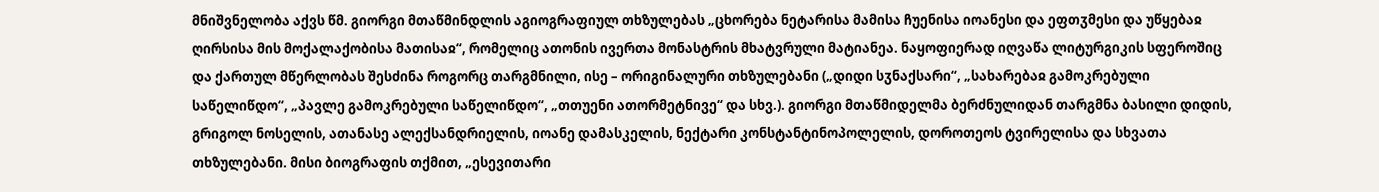მნიშვნელობა აქვს წმ. გიორგი მთაწმინდლის აგიოგრაფიულ თხზულებას „ცხორება ნეტარისა მამისა ჩუენისა იოანესი და ეფთჳმესი და უწყებაჲ ღირსისა მის მოქალაქობისა მათისაჲ“, რომელიც ათონის ივერთა მონასტრის მხატვრული მატიანეა. ნაყოფიერად იღვაწა ლიტურგიკის სფეროშიც და ქართულ მწერლობას შესძინა როგორც თარგმნილი, ისე – ორიგინალური თხზულებანი („დიდი სჳნაქსარი“, „სახარებაჲ გამოკრებული საწელიწდო“, „პავლე გამოკრებული საწელიწდო“, „თთუენი ათორმეტნივე“ და სხვ.). გიორგი მთაწმიდელმა ბერძნულიდან თარგმნა ბასილი დიდის, გრიგოლ ნოსელის, ათანასე ალექსანდრიელის, იოანე დამასკელის, ნექტარი კონსტანტინოპოლელის, დოროთეოს ტვირელისა და სხვათა თხზულებანი. მისი ბიოგრაფის თქმით, „ესევითარი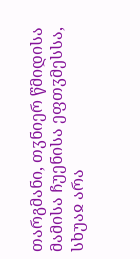თარგმანი, თჳნიერ წმიდისა მამისა ჩუენისა ეფთჳმესსა, სხუაჲ არა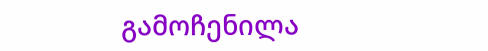გამოჩენილა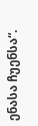ენასა ჩუენსა“.